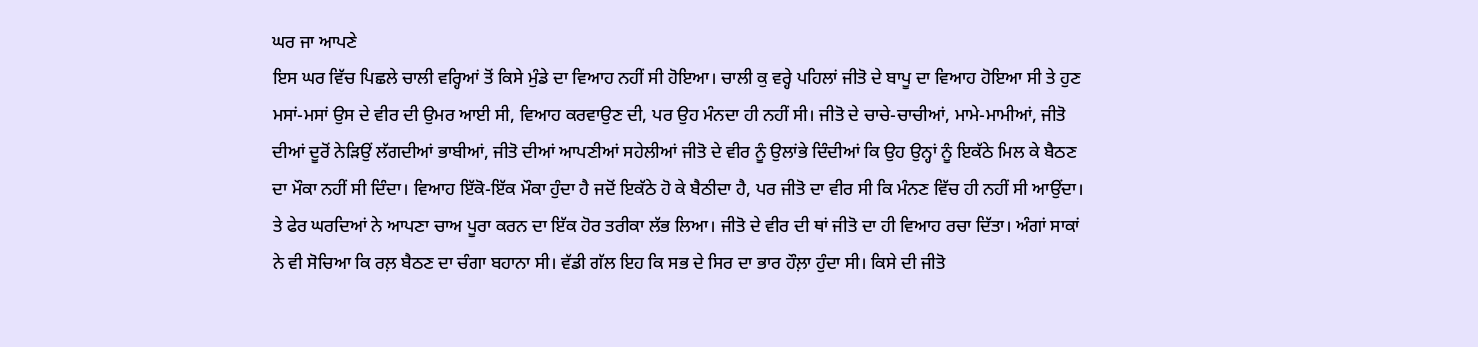ਘਰ ਜਾ ਆਪਣੇ
ਇਸ ਘਰ ਵਿੱਚ ਪਿਛਲੇ ਚਾਲੀ ਵਰ੍ਹਿਆਂ ਤੋਂ ਕਿਸੇ ਮੁੰਡੇ ਦਾ ਵਿਆਹ ਨਹੀਂ ਸੀ ਹੋਇਆ। ਚਾਲੀ ਕੁ ਵਰ੍ਹੇ ਪਹਿਲਾਂ ਜੀਤੋ ਦੇ ਬਾਪੂ ਦਾ ਵਿਆਹ ਹੋਇਆ ਸੀ ਤੇ ਹੁਣ ਮਸਾਂ-ਮਸਾਂ ਉਸ ਦੇ ਵੀਰ ਦੀ ਉਮਰ ਆਈ ਸੀ, ਵਿਆਹ ਕਰਵਾਉਣ ਦੀ, ਪਰ ਉਹ ਮੰਨਦਾ ਹੀ ਨਹੀਂ ਸੀ। ਜੀਤੋ ਦੇ ਚਾਚੇ-ਚਾਚੀਆਂ, ਮਾਮੇ-ਮਾਮੀਆਂ, ਜੀਤੋ ਦੀਆਂ ਦੂਰੋਂ ਨੇੜਿਉਂ ਲੱਗਦੀਆਂ ਭਾਬੀਆਂ, ਜੀਤੋ ਦੀਆਂ ਆਪਣੀਆਂ ਸਹੇਲੀਆਂ ਜੀਤੋ ਦੇ ਵੀਰ ਨੂੰ ਉਲਾਂਭੇ ਦਿੰਦੀਆਂ ਕਿ ਉਹ ਉਨ੍ਹਾਂ ਨੂੰ ਇਕੱਠੇ ਮਿਲ ਕੇ ਬੈਠਣ ਦਾ ਮੌਕਾ ਨਹੀਂ ਸੀ ਦਿੰਦਾ। ਵਿਆਹ ਇੱਕੋ-ਇੱਕ ਮੌਕਾ ਹੁੰਦਾ ਹੈ ਜਦੋਂ ਇਕੱਠੇ ਹੋ ਕੇ ਬੈਠੀਦਾ ਹੈ, ਪਰ ਜੀਤੋ ਦਾ ਵੀਰ ਸੀ ਕਿ ਮੰਨਣ ਵਿੱਚ ਹੀ ਨਹੀਂ ਸੀ ਆਉਂਦਾ।
ਤੇ ਫੇਰ ਘਰਦਿਆਂ ਨੇ ਆਪਣਾ ਚਾਅ ਪੂਰਾ ਕਰਨ ਦਾ ਇੱਕ ਹੋਰ ਤਰੀਕਾ ਲੱਭ ਲਿਆ। ਜੀਤੋ ਦੇ ਵੀਰ ਦੀ ਥਾਂ ਜੀਤੋ ਦਾ ਹੀ ਵਿਆਹ ਰਚਾ ਦਿੱਤਾ। ਅੰਗਾਂ ਸਾਕਾਂ ਨੇ ਵੀ ਸੋਚਿਆ ਕਿ ਰਲ਼ ਬੈਠਣ ਦਾ ਚੰਗਾ ਬਹਾਨਾ ਸੀ। ਵੱਡੀ ਗੱਲ ਇਹ ਕਿ ਸਭ ਦੇ ਸਿਰ ਦਾ ਭਾਰ ਹੌਲ਼ਾ ਹੁੰਦਾ ਸੀ। ਕਿਸੇ ਦੀ ਜੀਤੋ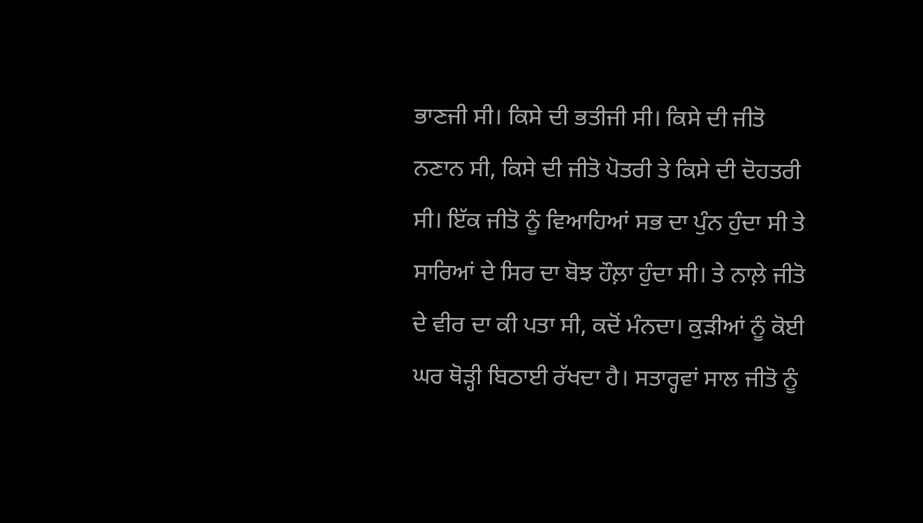ਭਾਣਜੀ ਸੀ। ਕਿਸੇ ਦੀ ਭਤੀਜੀ ਸੀ। ਕਿਸੇ ਦੀ ਜੀਤੋ ਨਣਾਨ ਸੀ, ਕਿਸੇ ਦੀ ਜੀਤੋ ਪੋਤਰੀ ਤੇ ਕਿਸੇ ਦੀ ਦੋਹਤਰੀ ਸੀ। ਇੱਕ ਜੀਤੋ ਨੂੰ ਵਿਆਹਿਆਂ ਸਭ ਦਾ ਪੁੰਨ ਹੁੰਦਾ ਸੀ ਤੇ ਸਾਰਿਆਂ ਦੇ ਸਿਰ ਦਾ ਬੋਝ ਹੌਲ਼ਾ ਹੁੰਦਾ ਸੀ। ਤੇ ਨਾਲ਼ੇ ਜੀਤੋ ਦੇ ਵੀਰ ਦਾ ਕੀ ਪਤਾ ਸੀ, ਕਦੋਂ ਮੰਨਦਾ। ਕੁੜੀਆਂ ਨੂੰ ਕੋਈ ਘਰ ਥੋੜ੍ਹੀ ਬਿਠਾਈ ਰੱਖਦਾ ਹੈ। ਸਤਾਰ੍ਹਵਾਂ ਸਾਲ ਜੀਤੋ ਨੂੰ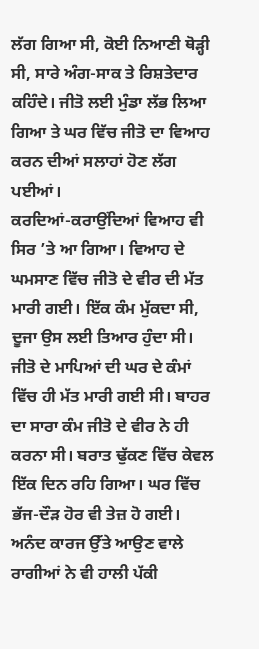ਲੱਗ ਗਿਆ ਸੀ, ਕੋਈ ਨਿਆਣੀ ਥੋੜ੍ਹੀ ਸੀ, ਸਾਰੇ ਅੰਗ-ਸਾਕ ਤੇ ਰਿਸ਼ਤੇਦਾਰ ਕਹਿੰਦੇ। ਜੀਤੋ ਲਈ ਮੁੰਡਾ ਲੱਭ ਲਿਆ ਗਿਆ ਤੇ ਘਰ ਵਿੱਚ ਜੀਤੋ ਦਾ ਵਿਆਹ ਕਰਨ ਦੀਆਂ ਸਲਾਹਾਂ ਹੋਣ ਲੱਗ ਪਈਆਂ।
ਕਰਦਿਆਂ-ਕਰਾਉਂਦਿਆਂ ਵਿਆਹ ਵੀ ਸਿਰ ’ਤੇ ਆ ਗਿਆ। ਵਿਆਹ ਦੇ ਘਮਸਾਣ ਵਿੱਚ ਜੀਤੋ ਦੇ ਵੀਰ ਦੀ ਮੱਤ ਮਾਰੀ ਗਈ। ਇੱਕ ਕੰਮ ਮੁੱਕਦਾ ਸੀ, ਦੂਜਾ ਉਸ ਲਈ ਤਿਆਰ ਹੁੰਦਾ ਸੀ। ਜੀਤੋ ਦੇ ਮਾਪਿਆਂ ਦੀ ਘਰ ਦੇ ਕੰਮਾਂ ਵਿੱਚ ਹੀ ਮੱਤ ਮਾਰੀ ਗਈ ਸੀ। ਬਾਹਰ ਦਾ ਸਾਰਾ ਕੰਮ ਜੀਤੋ ਦੇ ਵੀਰ ਨੇ ਹੀ ਕਰਨਾ ਸੀ। ਬਰਾਤ ਢੁੱਕਣ ਵਿੱਚ ਕੇਵਲ ਇੱਕ ਦਿਨ ਰਹਿ ਗਿਆ। ਘਰ ਵਿੱਚ ਭੱਜ-ਦੌੜ ਹੋਰ ਵੀ ਤੇਜ਼ ਹੋ ਗਈ। ਅਨੰਦ ਕਾਰਜ ਉੱਤੇ ਆਉਣ ਵਾਲੇ ਰਾਗੀਆਂ ਨੇ ਵੀ ਹਾਲੀ ਪੱਕੀ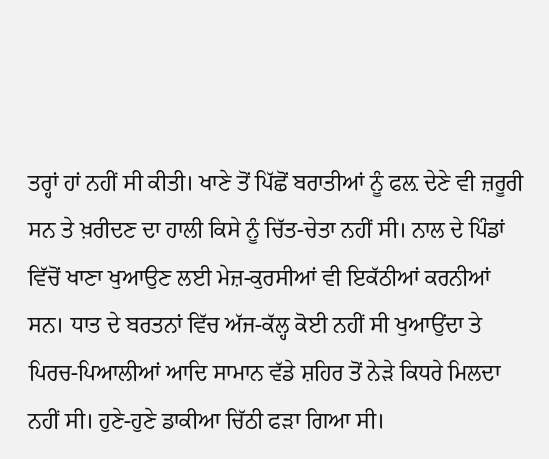ਤਰ੍ਹਾਂ ਹਾਂ ਨਹੀਂ ਸੀ ਕੀਤੀ। ਖਾਣੇ ਤੋਂ ਪਿੱਛੋਂ ਬਰਾਤੀਆਂ ਨੂੰ ਫਲ਼ ਦੇਣੇ ਵੀ ਜ਼ਰੂਰੀ ਸਨ ਤੇ ਖ਼ਰੀਦਣ ਦਾ ਹਾਲੀ ਕਿਸੇ ਨੂੰ ਚਿੱਤ-ਚੇਤਾ ਨਹੀਂ ਸੀ। ਨਾਲ ਦੇ ਪਿੰਡਾਂ ਵਿੱਚੋਂ ਖਾਣਾ ਖੁਆਉਣ ਲਈ ਮੇਜ਼-ਕੁਰਸੀਆਂ ਵੀ ਇਕੱਠੀਆਂ ਕਰਨੀਆਂ ਸਨ। ਧਾਤ ਦੇ ਬਰਤਨਾਂ ਵਿੱਚ ਅੱਜ-ਕੱਲ੍ਹ ਕੋਈ ਨਹੀਂ ਸੀ ਖੁਆਉਂਦਾ ਤੇ ਪਿਰਚ-ਪਿਆਲੀਆਂ ਆਦਿ ਸਾਮਾਨ ਵੱਡੇ ਸ਼ਹਿਰ ਤੋਂ ਨੇੜੇ ਕਿਧਰੇ ਮਿਲਦਾ ਨਹੀਂ ਸੀ। ਹੁਣੇ-ਹੁਣੇ ਡਾਕੀਆ ਚਿੱਠੀ ਫੜਾ ਗਿਆ ਸੀ।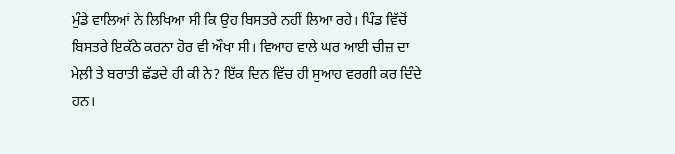ਮੁੰਡੇ ਵਾਲਿਆਂ ਨੇ ਲਿਖਿਆ ਸੀ ਕਿ ਉਹ ਬਿਸਤਰੇ ਨਹੀਂ ਲਿਆ ਰਹੇ। ਪਿੰਡ ਵਿੱਚੋਂ ਬਿਸਤਰੇ ਇਕੱਠੇ ਕਰਨਾ ਹੋਰ ਵੀ ਔਖਾ ਸੀ। ਵਿਆਹ ਵਾਲੇ ਘਰ ਆਈ ਚੀਜ਼ ਦਾ ਮੇਲ਼ੀ ਤੇ ਬਰਾਤੀ ਛੱਡਦੇ ਹੀ ਕੀ ਨੇ? ਇੱਕ ਦਿਨ ਵਿੱਚ ਹੀ ਸੁਆਹ ਵਰਗੀ ਕਰ ਦਿੰਦੇ ਹਨ।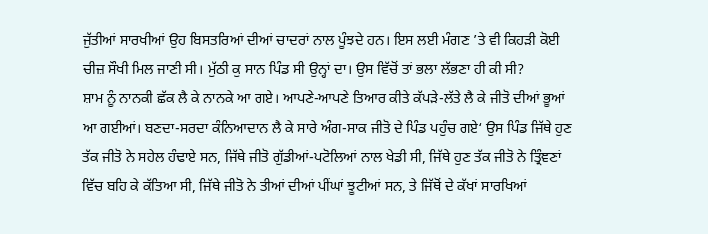ਜੁੱਤੀਆਂ ਸਾਰਖੀਆਂ ਉਹ ਬਿਸਤਰਿਆਂ ਦੀਆਂ ਚਾਦਰਾਂ ਨਾਲ ਪੂੰਝਦੇ ਹਨ। ਇਸ ਲਈ ਮੰਗਣ ’ਤੇ ਵੀ ਕਿਹੜੀ ਕੋਈ ਚੀਜ਼ ਸੌਖੀ ਮਿਲ ਜਾਣੀ ਸੀ। ਮੁੱਠੀ ਕੁ ਸਾਨ ਪਿੰਡ ਸੀ ਉਨ੍ਹਾਂ ਦਾ। ਉਸ ਵਿੱਚੋਂ ਤਾਂ ਭਲਾ ਲੱਭਣਾ ਹੀ ਕੀ ਸੀ?
ਸ਼ਾਮ ਨੂੰ ਨਾਨਕੀ ਛੱਕ ਲੈ ਕੇ ਨਾਨਕੇ ਆ ਗਏ। ਆਪਣੇ-ਆਪਣੇ ਤਿਆਰ ਕੀਤੇ ਕੱਪੜੇ-ਲੱਤੇ ਲੈ ਕੇ ਜੀਤੋ ਦੀਆਂ ਭੂਆਂ ਆ ਗਈਆਂ। ਬਣਦਾ-ਸਰਦਾ ਕੰਨਿਆਦਾਨ ਲੈ ਕੇ ਸਾਰੇ ਅੰਗ-ਸਾਕ ਜੀਤੋ ਦੇ ਪਿੰਡ ਪਹੁੰਚ ਗਏ‘ ਉਸ ਪਿੰਡ ਜਿੱਥੇ ਹੁਣ ਤੱਕ ਜੀਤੋ ਨੇ ਸਹੇਲ ਹੰਢਾਏ ਸਨ, ਜਿੱਥੇ ਜੀਤੋ ਗੁੱਡੀਆਂ-ਪਟੋਲਿਆਂ ਨਾਲ ਖੇਡੀ ਸੀ, ਜਿੱਥੇ ਹੁਣ ਤੱਕ ਜੀਤੋ ਨੇ ਤ੍ਰਿੰਞਣਾਂ ਵਿੱਚ ਬਹਿ ਕੇ ਕੱਤਿਆ ਸੀ, ਜਿੱਥੇ ਜੀਤੋ ਨੇ ਤੀਆਂ ਦੀਆਂ ਪੀਂਘਾਂ ਝੂਟੀਆਂ ਸਨ, ਤੇ ਜਿੱਥੋਂ ਦੇ ਕੱਖਾਂ ਸਾਰਖਿਆਂ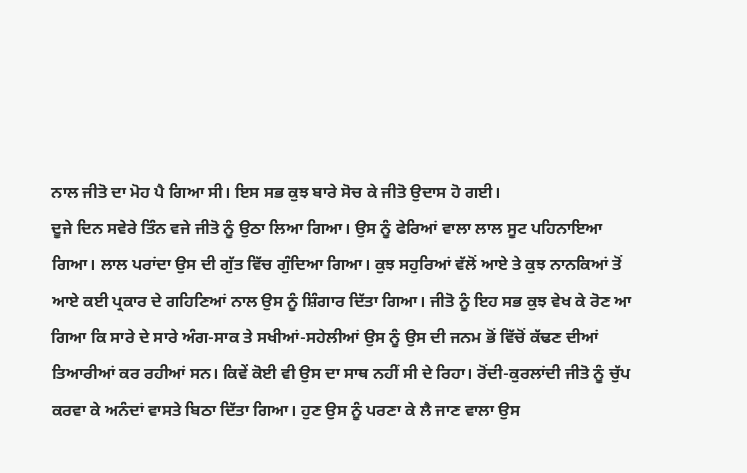ਨਾਲ ਜੀਤੋ ਦਾ ਮੋਹ ਪੈ ਗਿਆ ਸੀ। ਇਸ ਸਭ ਕੁਝ ਬਾਰੇ ਸੋਚ ਕੇ ਜੀਤੋ ਉਦਾਸ ਹੋ ਗਈ।
ਦੂਜੇ ਦਿਨ ਸਵੇਰੇ ਤਿੰਨ ਵਜੇ ਜੀਤੋ ਨੂੰ ਉਠਾ ਲਿਆ ਗਿਆ। ਉਸ ਨੂੰ ਫੇਰਿਆਂ ਵਾਲਾ ਲਾਲ ਸੂਟ ਪਹਿਨਾਇਆ ਗਿਆ। ਲਾਲ ਪਰਾਂਦਾ ਉਸ ਦੀ ਗੁੱਤ ਵਿੱਚ ਗੁੰਦਿਆ ਗਿਆ। ਕੁਝ ਸਹੁਰਿਆਂ ਵੱਲੋਂ ਆਏ ਤੇ ਕੁਝ ਨਾਨਕਿਆਂ ਤੋਂ ਆਏ ਕਈ ਪ੍ਰਕਾਰ ਦੇ ਗਹਿਣਿਆਂ ਨਾਲ ਉਸ ਨੂੰ ਸ਼ਿੰਗਾਰ ਦਿੱਤਾ ਗਿਆ। ਜੀਤੋ ਨੂੰ ਇਹ ਸਭ ਕੁਝ ਵੇਖ ਕੇ ਰੋਣ ਆ ਗਿਆ ਕਿ ਸਾਰੇ ਦੇ ਸਾਰੇ ਅੰਗ-ਸਾਕ ਤੇ ਸਖੀਆਂ-ਸਹੇਲੀਆਂ ਉਸ ਨੂੰ ਉਸ ਦੀ ਜਨਮ ਭੋਂ ਵਿੱਚੋਂ ਕੱਢਣ ਦੀਆਂ ਤਿਆਰੀਆਂ ਕਰ ਰਹੀਆਂ ਸਨ। ਕਿਵੇਂ ਕੋਈ ਵੀ ਉਸ ਦਾ ਸਾਥ ਨਹੀਂ ਸੀ ਦੇ ਰਿਹਾ। ਰੋਂਦੀ-ਕੁਰਲਾਂਦੀ ਜੀਤੋ ਨੂੰ ਚੁੱਪ ਕਰਵਾ ਕੇ ਅਨੰਦਾਂ ਵਾਸਤੇ ਬਿਠਾ ਦਿੱਤਾ ਗਿਆ। ਹੁਣ ਉਸ ਨੂੰ ਪਰਣਾ ਕੇ ਲੈ ਜਾਣ ਵਾਲਾ ਉਸ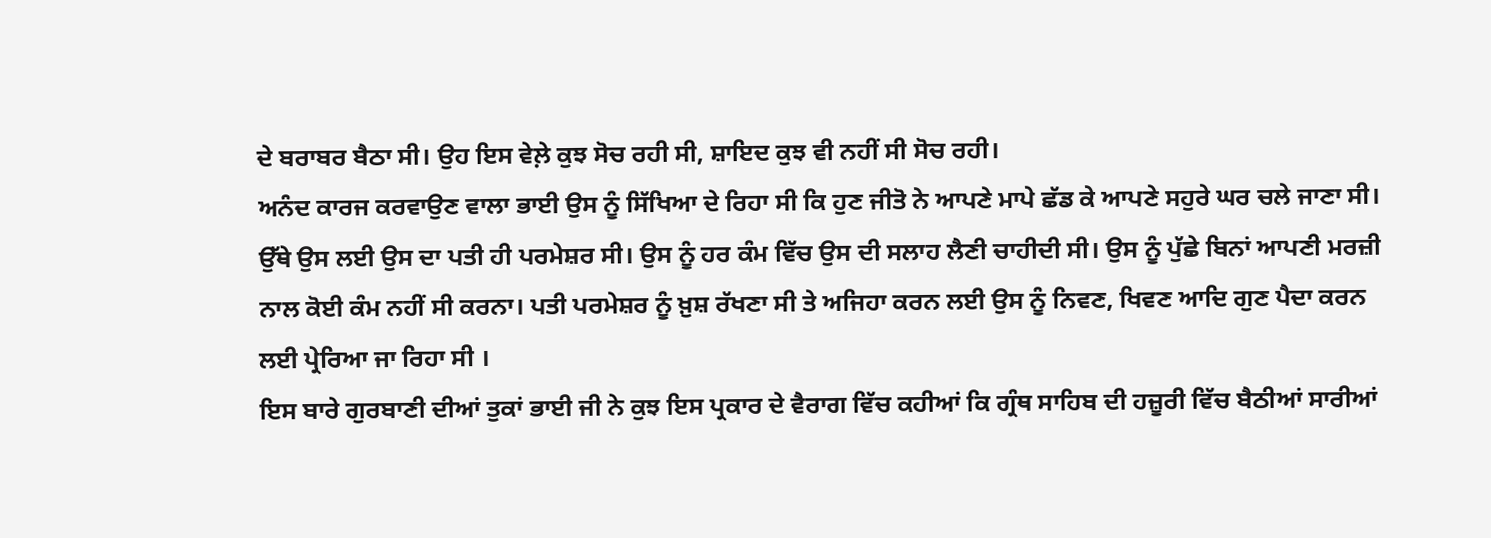ਦੇ ਬਰਾਬਰ ਬੈਠਾ ਸੀ। ਉਹ ਇਸ ਵੇਲ਼ੇ ਕੁਝ ਸੋਚ ਰਹੀ ਸੀ, ਸ਼ਾਇਦ ਕੁਝ ਵੀ ਨਹੀਂ ਸੀ ਸੋਚ ਰਹੀ।
ਅਨੰਦ ਕਾਰਜ ਕਰਵਾਉਣ ਵਾਲਾ ਭਾਈ ਉਸ ਨੂੰ ਸਿੱਖਿਆ ਦੇ ਰਿਹਾ ਸੀ ਕਿ ਹੁਣ ਜੀਤੋ ਨੇ ਆਪਣੇ ਮਾਪੇ ਛੱਡ ਕੇ ਆਪਣੇ ਸਹੁਰੇ ਘਰ ਚਲੇ ਜਾਣਾ ਸੀ। ਉੱਥੇ ਉਸ ਲਈ ਉਸ ਦਾ ਪਤੀ ਹੀ ਪਰਮੇਸ਼ਰ ਸੀ। ਉਸ ਨੂੰ ਹਰ ਕੰਮ ਵਿੱਚ ਉਸ ਦੀ ਸਲਾਹ ਲੈਣੀ ਚਾਹੀਦੀ ਸੀ। ਉਸ ਨੂੰ ਪੁੱਛੇ ਬਿਨਾਂ ਆਪਣੀ ਮਰਜ਼ੀ ਨਾਲ ਕੋਈ ਕੰਮ ਨਹੀਂ ਸੀ ਕਰਨਾ। ਪਤੀ ਪਰਮੇਸ਼ਰ ਨੂੰ ਖ਼ੁਸ਼ ਰੱਖਣਾ ਸੀ ਤੇ ਅਜਿਹਾ ਕਰਨ ਲਈ ਉਸ ਨੂੰ ਨਿਵਣ, ਖਿਵਣ ਆਦਿ ਗੁਣ ਪੈਦਾ ਕਰਨ ਲਈ ਪ੍ਰੇਰਿਆ ਜਾ ਰਿਹਾ ਸੀ ।
ਇਸ ਬਾਰੇ ਗੁਰਬਾਣੀ ਦੀਆਂ ਤੁਕਾਂ ਭਾਈ ਜੀ ਨੇ ਕੁਝ ਇਸ ਪ੍ਰਕਾਰ ਦੇ ਵੈਰਾਗ ਵਿੱਚ ਕਹੀਆਂ ਕਿ ਗ੍ਰੰਥ ਸਾਹਿਬ ਦੀ ਹਜ਼ੂਰੀ ਵਿੱਚ ਬੈਠੀਆਂ ਸਾਰੀਆਂ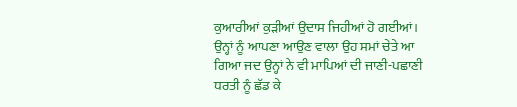ਕੁਆਰੀਆਂ ਕੁੜੀਆਂ ਉਦਾਸ ਜਿਹੀਆਂ ਹੋ ਗਈਆਂ। ਉਨ੍ਹਾਂ ਨੂੰ ਆਪਣਾ ਆਉਣ ਵਾਲਾ ਉਹ ਸਮਾਂ ਚੇਤੇ ਆ ਗਿਆ ਜਦ ਉਨ੍ਹਾਂ ਨੇ ਵੀ ਮਾਪਿਆਂ ਦੀ ਜਾਣੀ-ਪਛਾਣੀ ਧਰਤੀ ਨੂੰ ਛੱਡ ਕੇ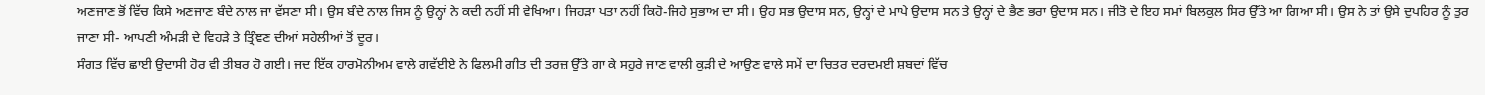ਅਣਜਾਣ ਭੋਂ ਵਿੱਚ ਕਿਸੇ ਅਣਜਾਣ ਬੰਦੇ ਨਾਲ ਜਾ ਵੱਸਣਾ ਸੀ। ਉਸ ਬੰਦੇ ਨਾਲ ਜਿਸ ਨੂੰ ਉਨ੍ਹਾਂ ਨੇ ਕਦੀ ਨਹੀਂ ਸੀ ਵੇਖਿਆ। ਜਿਹੜਾ ਪਤਾ ਨਹੀਂ ਕਿਹੋ-ਜਿਹੇ ਸੁਭਾਅ ਦਾ ਸੀ। ਉਹ ਸਭ ਉਦਾਸ ਸਨ, ਉਨ੍ਹਾਂ ਦੇ ਮਾਪੇ ਉਦਾਸ ਸਨ ਤੇ ਉਨ੍ਹਾਂ ਦੇ ਭੈਣ ਭਰਾ ਉਦਾਸ ਸਨ। ਜੀਤੋ ਦੇ ਇਹ ਸਮਾਂ ਬਿਲਕੁਲ ਸਿਰ ਉੱਤੇ ਆ ਗਿਆ ਸੀ। ਉਸ ਨੇ ਤਾਂ ਉਸੇ ਦੁਪਹਿਰ ਨੂੰ ਤੁਰ ਜਾਣਾ ਸੀ- ਆਪਣੀ ਅੰਮੜੀ ਦੇ ਵਿਹੜੇ ਤੇ ਤ੍ਰਿੰਞਣ ਦੀਆਂ ਸਹੇਲੀਆਂ ਤੋਂ ਦੂਰ।
ਸੰਗਤ ਵਿੱਚ ਛਾਈ ਉਦਾਸੀ ਹੋਰ ਵੀ ਤੀਬਰ ਹੋ ਗਈ। ਜਦ ਇੱਕ ਹਾਰਮੋਨੀਅਮ ਵਾਲੇ ਗਵੱਈਏ ਨੇ ਫਿਲਮੀ ਗੀਤ ਦੀ ਤਰਜ਼ ਉੱਤੇ ਗਾ ਕੇ ਸਹੁਰੇ ਜਾਣ ਵਾਲੀ ਕੁੜੀ ਦੇ ਆਉਣ ਵਾਲੇ ਸਮੇਂ ਦਾ ਚਿਤਰ ਦਰਦਮਈ ਸ਼ਬਦਾਂ ਵਿੱਚ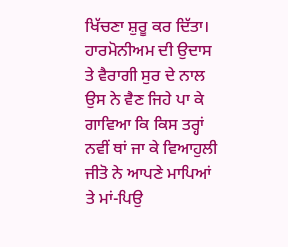ਖਿੱਚਣਾ ਸ਼ੁਰੂ ਕਰ ਦਿੱਤਾ। ਹਾਰਮੋਨੀਅਮ ਦੀ ਉਦਾਸ ਤੇ ਵੈਰਾਗੀ ਸੁਰ ਦੇ ਨਾਲ ਉਸ ਨੇ ਵੈਣ ਜਿਹੇ ਪਾ ਕੇ ਗਾਵਿਆ ਕਿ ਕਿਸ ਤਰ੍ਹਾਂ ਨਵੀਂ ਥਾਂ ਜਾ ਕੇ ਵਿਆਹੁਲੀ ਜੀਤੋ ਨੇ ਆਪਣੇ ਮਾਪਿਆਂ ਤੇ ਮਾਂ-ਪਿਉ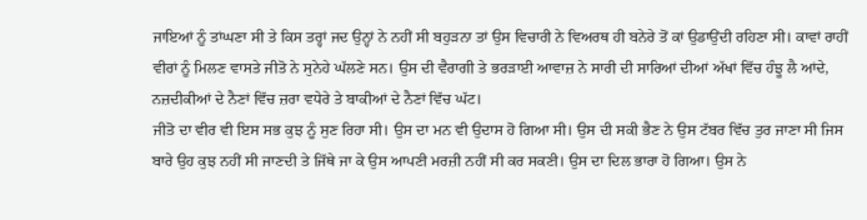ਜਾਇਆਂ ਨੂੰ ਤਾਂਘਣਾ ਸੀ ਤੇ ਕਿਸ ਤਰ੍ਹਾਂ ਜਦ ਉਨ੍ਹਾਂ ਨੇ ਨਹੀਂ ਸੀ ਬਹੁੜਨਾ ਤਾਂ ਉਸ ਵਿਚਾਰੀ ਨੇ ਵਿਅਰਥ ਹੀ ਬਨੇਰੇ ਤੋਂ ਕਾਂ ਉਡਾਉਂਦੀ ਰਹਿਣਾ ਸੀ। ਕਾਵਾਂ ਰਾਹੀਂ ਵੀਰਾਂ ਨੂੰ ਮਿਲਣ ਵਾਸਤੇ ਜੀਤੋ ਨੇ ਸੁਨੇਹੇ ਘੱਲਣੇ ਸਨ। ਉਸ ਦੀ ਵੈਰਾਗੀ ਤੇ ਭਰੜਾਈ ਆਵਾਜ਼ ਨੇ ਸਾਰੀ ਦੀ ਸਾਰਿਆਂ ਦੀਆਂ ਅੱਖਾਂ ਵਿੱਚ ਹੰਝੂ ਲੈ ਆਂਦੇ, ਨਜ਼ਦੀਕੀਆਂ ਦੇ ਨੈਣਾਂ ਵਿੱਚ ਜ਼ਰਾ ਵਧੇਰੇ ਤੇ ਬਾਕੀਆਂ ਦੇ ਨੈਣਾਂ ਵਿੱਚ ਘੱਟ।
ਜੀਤੋ ਦਾ ਵੀਰ ਵੀ ਇਸ ਸਭ ਕੁਝ ਨੂੰ ਸੁਣ ਰਿਹਾ ਸੀ। ਉਸ ਦਾ ਮਨ ਵੀ ਉਦਾਸ ਹੋ ਗਿਆ ਸੀ। ਉਸ ਦੀ ਸਕੀ ਭੈਣ ਨੇ ਉਸ ਟੱਬਰ ਵਿੱਚ ਤੁਰ ਜਾਣਾ ਸੀ ਜਿਸ ਬਾਰੇ ਉਹ ਕੁਝ ਨਹੀਂ ਸੀ ਜਾਣਦੀ ਤੇ ਜਿੱਥੇ ਜਾ ਕੇ ਉਸ ਆਪਣੀ ਮਰਜ਼ੀ ਨਹੀਂ ਸੀ ਕਰ ਸਕਣੀ। ਉਸ ਦਾ ਦਿਲ ਭਾਰਾ ਹੋ ਗਿਆ। ਉਸ ਨੇ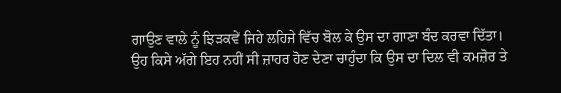ਗਾਉਣ ਵਾਲੇ ਨੂੰ ਝਿੜਕਵੇਂ ਜਿਹੇ ਲਹਿਜੇ ਵਿੱਚ ਬੋਲ ਕੇ ਉਸ ਦਾ ਗਾਣਾ ਬੰਦ ਕਰਵਾ ਦਿੱਤਾ। ਉਹ ਕਿਸੇ ਅੱਗੇ ਇਹ ਨਹੀਂ ਸੀ ਜ਼ਾਹਰ ਹੋਣ ਦੇਣਾ ਚਾਹੁੰਦਾ ਕਿ ਉਸ ਦਾ ਦਿਲ ਵੀ ਕਮਜ਼ੋਰ ਤੇ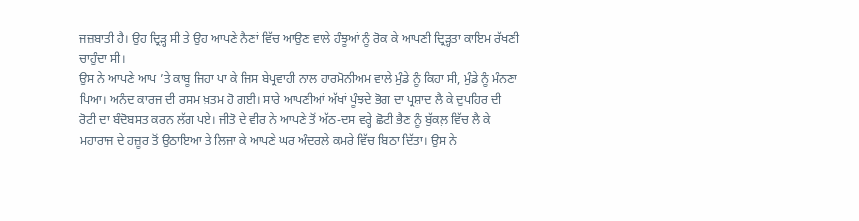ਜਜ਼ਬਾਤੀ ਹੈ। ਉਹ ਦ੍ਰਿੜ੍ਹ ਸੀ ਤੇ ਉਹ ਆਪਣੇ ਨੈਣਾਂ ਵਿੱਚ ਆਉਣ ਵਾਲੇ ਹੰਝੂਆਂ ਨੂੰ ਰੋਕ ਕੇ ਆਪਣੀ ਦ੍ਰਿੜ੍ਹਤਾ ਕਾਇਮ ਰੱਖਣੀ ਚਾਹੁੰਦਾ ਸੀ।
ਉਸ ਨੇ ਆਪਣੇ ਆਪ ’ਤੇ ਕਾਬੂ ਜਿਹਾ ਪਾ ਕੇ ਜਿਸ ਬੇਪ੍ਰਵਾਹੀ ਨਾਲ ਹਾਰਮੋਨੀਅਮ ਵਾਲੇ ਮੁੰਡੇ ਨੂੰ ਕਿਹਾ ਸੀ, ਮੁੰਡੇ ਨੂੰ ਮੰਨਣਾ ਪਿਆ। ਅਨੰਦ ਕਾਰਜ ਦੀ ਰਸਮ ਖ਼ਤਮ ਹੋ ਗਈ। ਸਾਰੇ ਆਪਣੀਆਂ ਅੱਖਾਂ ਪੂੰਝਦੇ ਭੋਗ ਦਾ ਪ੍ਰਸ਼ਾਦ ਲੈ ਕੇ ਦੁਪਹਿਰ ਦੀ ਰੋਟੀ ਦਾ ਬੰਦੋਬਸਤ ਕਰਨ ਲੱਗ ਪਏ। ਜੀਤੋ ਦੇ ਵੀਰ ਨੇ ਆਪਣੇ ਤੋਂ ਅੱਠ-ਦਸ ਵਰ੍ਹੇ ਛੋਟੀ ਭੈਣ ਨੂੰ ਬੁੱਕਲ਼ ਵਿੱਚ ਲੈ ਕੇ ਮਹਾਰਾਜ ਦੇ ਹਜ਼ੂਰ ਤੋਂ ਉਠਾਇਆ ਤੇ ਲਿਜਾ ਕੇ ਆਪਣੇ ਘਰ ਅੰਦਰਲੇ ਕਮਰੇ ਵਿੱਚ ਬਿਠਾ ਦਿੱਤਾ। ਉਸ ਨੇ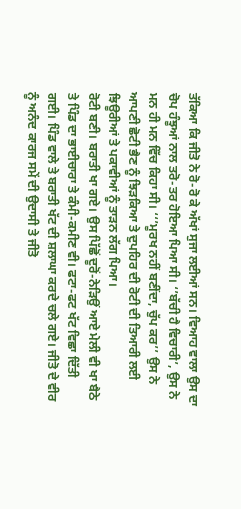ਤੱਕਿਆ ਕਿ ਜੀਤੋ ਨੇ ਰੋ-ਰੋ ਕੇ ਅੱਖਾਂ ਸੁਜਾ ਲਈਆਂ ਸਨ। ਵਿਆਹ ਵਾਲਾ ਉਸ ਦਾ ਚੋਪ ਹੰਝੂਆਂ ਨਾਲ ਤਰੋ-ਤਰ ਹੋਇਆ ਪਿਆ ਸੀ। ‘’ਬੱਚੀ ਹੈ ਵਿਚਾਰੀ’, ਉਸ ਨੇ ਮਨ ਹੀ ਮਨ ਵਿੱਚ ਕਿਹਾ ਸੀ। ‘‘’ਮੂਰਖ ਨਹੀਂ ਬਣੀਂਦਾ, ਚੁੱਪ ਕਰ’’ ਉਸ ਨੇ ਆਪਣੀ ਛੋਟੀ ਭੈਣ ਨੂੰ ਝਿੜਕਿਆ ਤੇ ਦੁਪਹਿਰ ਦੀ ਰੋਟੀ ਦੀ ਤਿਆਰੀ ਲਈ ਝਿਊਰੀਆਂ ਤੇ ਪਕਾਵੀਆਂ ਨੂੰ ਤਾੜਨ ਲੱਗ ਪਿਆ।
ਰੋਟੀ ਬਣੀ। ਬਰਾਤੀ ਖਾ ਗਏ। ਉਸ ਪਿੱਛੋਂ ਦੂਰੋਂ-ਨੇੜਿਉਂ ਆਏ ਮੇਲੀ ਵੀ ਖਾ ਬੈਠੇ ਤੇ ਪਿੰਡ ਦਾ ਭਾਈਚਾਰਾ ਤੇ ਕੰਮੀ-ਕਮੀਣ ਵੀ। ਫਟਾ-ਫਟ ਖੱਟ ਵਿਛਾ ਦਿੱਤੀ ਗਈ। ਪਿੰਡ ਵਾਲੇ ਤੇ ਬਰਾਤੀ ਖੱਟ ਦੀ ਸ਼ਲਾਘਾ ਕਰਦੇ ਚਲੇ ਗਏ। ਜੀਤੋ ਦੇ ਵੀਰ ਨੂੰ ਅਨੰਦ ਕਾਰਜ ਸਮੇਂ ਦੀ ਉਦਾਸੀ ਤੇ ਜੀਤੋ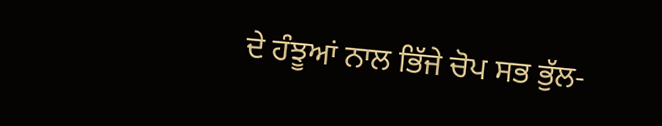ਦੇ ਹੰਝੂਆਂ ਨਾਲ ਭਿੱਜੇ ਚੋਪ ਸਭ ਭੁੱਲ-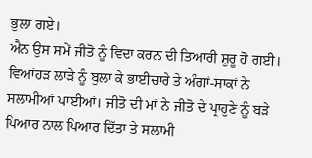ਭੁਲਾ ਗਏ।
ਐਨ ਉਸ ਸਮੇਂ ਜੀਤੋ ਨੂੰ ਵਿਦਾ ਕਰਨ ਦੀ ਤਿਆਰੀ ਸ਼ੁਰੂ ਹੋ ਗਈ। ਵਿਆਂਹੜ ਲਾੜੇ ਨੂੰ ਬੁਲਾ ਕੇ ਭਾਈਚਾਰੇ ਤੇ ਅੰਗਾਂ-ਸਾਕਾਂ ਨੇ ਸਲਾਮੀਆਂ ਪਾਈਆਂ। ਜੀਤੋ ਦੀ ਮਾਂ ਨੇ ਜੀਤੋ ਦੇ ਪ੍ਰਾਹੁਣੇ ਨੂੰ ਬੜੇ ਪਿਆਰ ਨਾਲ ਪਿਆਰ ਦਿੱਤਾ ਤੇ ਸਲਾਮੀ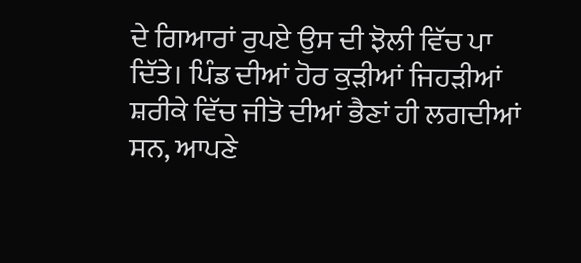ਦੇ ਗਿਆਰਾਂ ਰੁਪਏ ਉਸ ਦੀ ਝੋਲੀ ਵਿੱਚ ਪਾ ਦਿੱਤੇ। ਪਿੰਡ ਦੀਆਂ ਹੋਰ ਕੁੜੀਆਂ ਜਿਹੜੀਆਂ ਸ਼ਰੀਕੇ ਵਿੱਚ ਜੀਤੋ ਦੀਆਂ ਭੈਣਾਂ ਹੀ ਲਗਦੀਆਂ ਸਨ, ਆਪਣੇ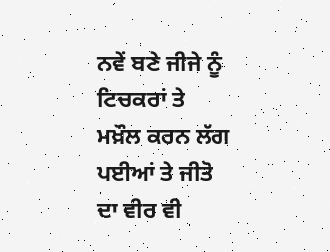ਨਵੇਂ ਬਣੇ ਜੀਜੇ ਨੂੰ ਟਿਚਕਰਾਂ ਤੇ ਮਖ਼ੌਲ ਕਰਨ ਲੱਗ ਪਈਆਂ ਤੇ ਜੀਤੋ ਦਾ ਵੀਰ ਵੀ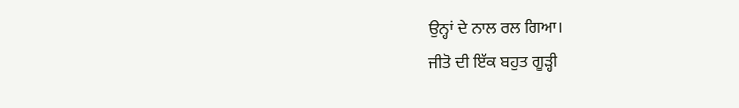ਉਨ੍ਹਾਂ ਦੇ ਨਾਲ ਰਲ ਗਿਆ।
ਜੀਤੋ ਦੀ ਇੱਕ ਬਹੁਤ ਗੂੜ੍ਹੀ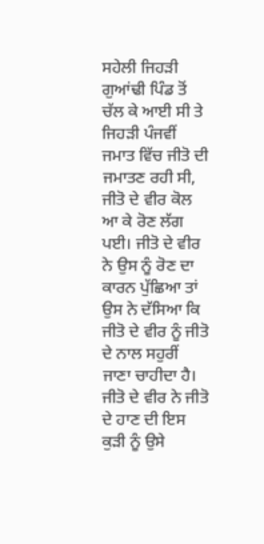ਸਹੇਲੀ ਜਿਹੜੀ ਗੁਆਂਢੀ ਪਿੰਡ ਤੋਂ ਚੱਲ ਕੇ ਆਈ ਸੀ ਤੇ ਜਿਹੜੀ ਪੰਜਵੀਂ ਜਮਾਤ ਵਿੱਚ ਜੀਤੋ ਦੀ ਜਮਾਤਣ ਰਹੀ ਸੀ, ਜੀਤੋ ਦੇ ਵੀਰ ਕੋਲ ਆ ਕੇ ਰੋਣ ਲੱਗ ਪਈ। ਜੀਤੋ ਦੇ ਵੀਰ ਨੇ ਉਸ ਨੂੰ ਰੋਣ ਦਾ ਕਾਰਨ ਪੁੱਛਿਆ ਤਾਂ ਉਸ ਨੇ ਦੱਸਿਆ ਕਿ ਜੀਤੋ ਦੇ ਵੀਰ ਨੂੰ ਜੀਤੋ ਦੇ ਨਾਲ ਸਹੁਰੀਂ ਜਾਣਾ ਚਾਹੀਦਾ ਹੈ। ਜੀਤੋ ਦੇ ਵੀਰ ਨੇ ਜੀਤੋ ਦੇ ਹਾਣ ਦੀ ਇਸ ਕੁੜੀ ਨੂੰ ਉਸੇ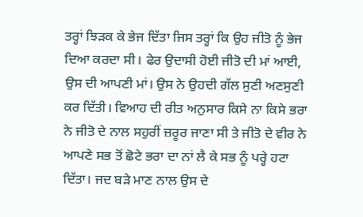ਤਰ੍ਹਾਂ ਝਿੜਕ ਕੇ ਭੇਜ ਦਿੱਤਾ ਜਿਸ ਤਰ੍ਹਾਂ ਕਿ ਉਹ ਜੀਤੋ ਨੂੰ ਭੇਜ ਦਿਆ ਕਰਦਾ ਸੀ। ਫੇਰ ਉਦਾਸੀ ਹੋਈ ਜੀਤੋ ਦੀ ਮਾਂ ਆਈ, ਉਸ ਦੀ ਆਪਣੀ ਮਾਂ। ਉਸ ਨੇ ਉਹਦੀ ਗੱਲ ਸੁਣੀ ਅਣਸੁਣੀ ਕਰ ਦਿੱਤੀ। ਵਿਆਹ ਦੀ ਰੀਤ ਅਨੁਸਾਰ ਕਿਸੇ ਨਾ ਕਿਸੇ ਭਰਾ ਨੇ ਜੀਤੋ ਦੇ ਨਾਲ ਸਹੁਰੀਂ ਜ਼ਰੂਰ ਜਾਣਾ ਸੀ ਤੇ ਜੀਤੋ ਦੇ ਵੀਰ ਨੇ ਆਪਣੇ ਸਭ ਤੋਂ ਛੋਟੇ ਭਰਾ ਦਾ ਨਾਂ ਲੈ ਕੇ ਸਭ ਨੂੰ ਪਰ੍ਹੇ ਹਟਾ ਦਿੱਤਾ। ਜਦ ਬੜੇ ਮਾਣ ਨਾਲ ਉਸ ਦੇ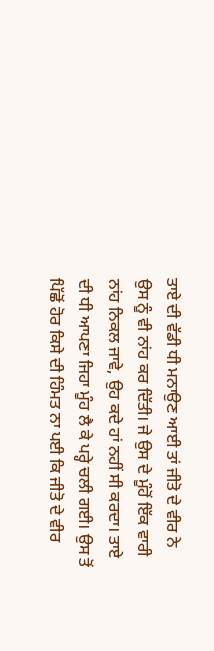ਤਾਏ ਦੀ ਵੱਡੀ ਧੀ ਮਨਾਉਣ ਆਈ ਤਾਂ ਜੀਤੋ ਦੇ ਵੀਰ ਨੇ ਉਸ ਨੂੰ ਵੀ ਨਾਂਹ ਕਰ ਦਿੱਤੀ। ਜੇ ਉਸ ਦੇ ਮੂੰਹੋਂ ਇੱਕ ਵਾਰੀ ਨਾਂਹ ਨਿਕਲ ਜਾਵੇ, ਉਹ ਕਦੇ ਹਾਂ ਨਹੀਂ ਸੀ ਕਰਦਾ। ਤਾਏ ਦੀ ਧੀ ਆਪਣਾ ਜਿਹਾ ਮੂੰਹ ਲੈ ਕੇ ਪਰ੍ਹੇ ਚਲੀ ਗਈ। ਉਸ ਤੋਂ ਪਿੱਛੋਂ ਹੋਰ ਕਿਸੇ ਦੀ ਹਿੰਮਤ ਨਾ ਪਈ ਕਿ ਜੀਤੋ ਦੇ ਵੀਰ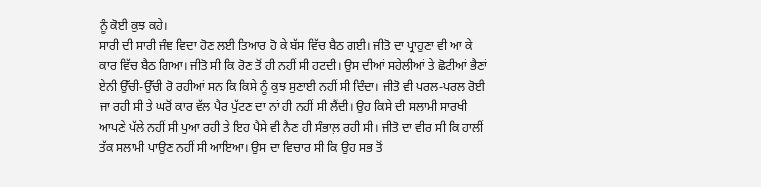ਨੂੰ ਕੋਈ ਕੁਝ ਕਹੇ।
ਸਾਰੀ ਦੀ ਸਾਰੀ ਜੰਞ ਵਿਦਾ ਹੋਣ ਲਈ ਤਿਆਰ ਹੋ ਕੇ ਬੱਸ ਵਿੱਚ ਬੈਠ ਗਈ। ਜੀਤੋ ਦਾ ਪ੍ਰਾਹੁਣਾ ਵੀ ਆ ਕੇ ਕਾਰ ਵਿੱਚ ਬੈਠ ਗਿਆ। ਜੀਤੋ ਸੀ ਕਿ ਰੋਣ ਤੋਂ ਹੀ ਨਹੀਂ ਸੀ ਹਟਦੀ। ਉਸ ਦੀਆਂ ਸਹੇਲੀਆਂ ਤੇ ਛੋਟੀਆਂ ਭੈਣਾਂ ਏਨੀ ਉੱਚੀ-ਉੱਚੀ ਰੋ ਰਹੀਆਂ ਸਨ ਕਿ ਕਿਸੇ ਨੂੰ ਕੁਝ ਸੁਣਾਈ ਨਹੀਂ ਸੀ ਦਿੰਦਾ। ਜੀਤੋ ਵੀ ਪਰਲ-ਪਰਲ ਰੋਈ ਜਾ ਰਹੀ ਸੀ ਤੇ ਘਰੋਂ ਕਾਰ ਵੱਲ ਪੈਰ ਪੁੱਟਣ ਦਾ ਨਾਂ ਹੀ ਨਹੀਂ ਸੀ ਲੈਂਦੀ। ਉਹ ਕਿਸੇ ਦੀ ਸਲਾਮੀ ਸਾਰਖੀ ਆਪਣੇ ਪੱਲੇ ਨਹੀਂ ਸੀ ਪੁਆ ਰਹੀ ਤੇ ਇਹ ਪੈਸੇ ਵੀ ਨੈਣ ਹੀ ਸੰਭਾਲ਼ ਰਹੀ ਸੀ। ਜੀਤੋ ਦਾ ਵੀਰ ਸੀ ਕਿ ਹਾਲੀਂ ਤੱਕ ਸਲਾਮੀ ਪਾਉਣ ਨਹੀਂ ਸੀ ਆਇਆ। ਉਸ ਦਾ ਵਿਚਾਰ ਸੀ ਕਿ ਉਹ ਸਭ ਤੋਂ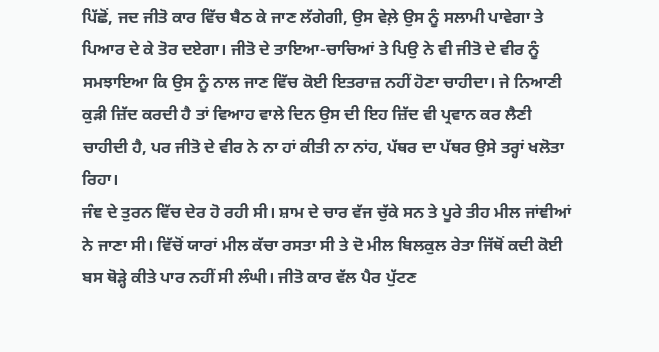ਪਿੱਛੋਂ, ਜਦ ਜੀਤੋ ਕਾਰ ਵਿੱਚ ਬੈਠ ਕੇ ਜਾਣ ਲੱਗੇਗੀ, ਉਸ ਵੇਲ਼ੇ ਉਸ ਨੂੰ ਸਲਾਮੀ ਪਾਵੇਗਾ ਤੇ ਪਿਆਰ ਦੇ ਕੇ ਤੋਰ ਦਏਗਾ। ਜੀਤੋ ਦੇ ਤਾਇਆ-ਚਾਚਿਆਂ ਤੇ ਪਿਉ ਨੇ ਵੀ ਜੀਤੋ ਦੇ ਵੀਰ ਨੂੰ ਸਮਝਾਇਆ ਕਿ ਉਸ ਨੂੰ ਨਾਲ ਜਾਣ ਵਿੱਚ ਕੋਈ ਇਤਰਾਜ਼ ਨਹੀਂ ਹੋਣਾ ਚਾਹੀਦਾ। ਜੇ ਨਿਆਣੀ ਕੁੜੀ ਜ਼ਿੱਦ ਕਰਦੀ ਹੈ ਤਾਂ ਵਿਆਹ ਵਾਲੇ ਦਿਨ ਉਸ ਦੀ ਇਹ ਜ਼ਿੱਦ ਵੀ ਪ੍ਰਵਾਨ ਕਰ ਲੈਣੀ ਚਾਹੀਦੀ ਹੈ, ਪਰ ਜੀਤੋ ਦੇ ਵੀਰ ਨੇ ਨਾ ਹਾਂ ਕੀਤੀ ਨਾ ਨਾਂਹ, ਪੱਥਰ ਦਾ ਪੱਥਰ ਉਸੇ ਤਰ੍ਹਾਂ ਖਲੋਤਾ ਰਿਹਾ।
ਜੰਞ ਦੇ ਤੁਰਨ ਵਿੱਚ ਦੇਰ ਹੋ ਰਹੀ ਸੀ। ਸ਼ਾਮ ਦੇ ਚਾਰ ਵੱਜ ਚੁੱਕੇ ਸਨ ਤੇ ਪੂਰੇ ਤੀਹ ਮੀਲ ਜਾਂਞੀਆਂ ਨੇ ਜਾਣਾ ਸੀ। ਵਿੱਚੋਂ ਯਾਰਾਂ ਮੀਲ ਕੱਚਾ ਰਸਤਾ ਸੀ ਤੇ ਦੋ ਮੀਲ ਬਿਲਕੁਲ ਰੇਤਾ ਜਿੱਥੋਂ ਕਦੀ ਕੋਈ ਬਸ ਥੋੜ੍ਹੇ ਕੀਤੇ ਪਾਰ ਨਹੀਂ ਸੀ ਲੰਘੀ। ਜੀਤੋ ਕਾਰ ਵੱਲ ਪੈਰ ਪੁੱਟਣ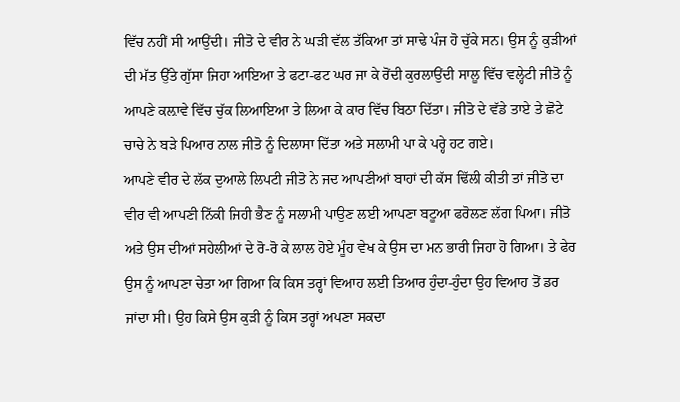ਵਿੱਚ ਨਹੀਂ ਸੀ ਆਉਂਦੀ। ਜੀਤੋ ਦੇ ਵੀਰ ਨੇ ਘੜੀ ਵੱਲ ਤੱਕਿਆ ਤਾਂ ਸਾਢੇ ਪੰਜ ਹੋ ਚੁੱਕੇ ਸਨ। ਉਸ ਨੂੰ ਕੁੜੀਆਂ ਦੀ ਮੱਤ ਉੱਤੇ ਗੁੱਸਾ ਜਿਹਾ ਆਇਆ ਤੇ ਫਟਾ-ਫਟ ਘਰ ਜਾ ਕੇ ਰੋਂਦੀ ਕੁਰਲਾਉਂਦੀ ਸਾਲੂ ਵਿੱਚ ਵਲ੍ਹੇਟੀ ਜੀਤੋ ਨੂੰ ਆਪਣੇ ਕਲ਼ਾਵੇ ਵਿੱਚ ਚੁੱਕ ਲਿਆਇਆ ਤੇ ਲਿਆ ਕੇ ਕਾਰ ਵਿੱਚ ਬਿਠਾ ਦਿੱਤਾ। ਜੀਤੋ ਦੇ ਵੱਡੇ ਤਾਏ ਤੇ ਛੋਟੇ ਚਾਚੇ ਨੇ ਬੜੇ ਪਿਆਰ ਨਾਲ ਜੀਤੋ ਨੂੰ ਦਿਲਾਸਾ ਦਿੱਤਾ ਅਤੇ ਸਲਾਮੀ ਪਾ ਕੇ ਪਰ੍ਹੇ ਹਟ ਗਏ।
ਆਪਣੇ ਵੀਰ ਦੇ ਲੱਕ ਦੁਆਲੇ ਲਿਪਟੀ ਜੀਤੋ ਨੇ ਜਦ ਆਪਣੀਆਂ ਬਾਹਾਂ ਦੀ ਕੱਸ ਢਿੱਲੀ ਕੀਤੀ ਤਾਂ ਜੀਤੋ ਦਾ ਵੀਰ ਵੀ ਆਪਣੀ ਨਿੱਕੀ ਜਿਹੀ ਭੈਣ ਨੂੰ ਸਲਾਮੀ ਪਾਉਣ ਲਈ ਆਪਣਾ ਬਟੂਆ ਫਰੋਲਣ ਲੱਗ ਪਿਆ। ਜੀਤੋ ਅਤੇ ਉਸ ਦੀਆਂ ਸਹੇਲੀਆਂ ਦੇ ਰੋ-ਰੋ ਕੇ ਲਾਲ ਹੋਏ ਮੂੰਹ ਵੇਖ ਕੇ ਉਸ ਦਾ ਮਨ ਭਾਰੀ ਜਿਹਾ ਹੋ ਗਿਆ। ਤੇ ਫੇਰ ਉਸ ਨੂੰ ਆਪਣਾ ਚੇਤਾ ਆ ਗਿਆ ਕਿ ਕਿਸ ਤਰ੍ਹਾਂ ਵਿਆਹ ਲਈ ਤਿਆਰ ਹੁੰਦਾ-ਹੁੰਦਾ ਉਹ ਵਿਆਹ ਤੋਂ ਡਰ ਜਾਂਦਾ ਸੀ। ਉਹ ਕਿਸੇ ਉਸ ਕੁੜੀ ਨੂੰ ਕਿਸ ਤਰ੍ਹਾਂ ਅਪਣਾ ਸਕਦਾ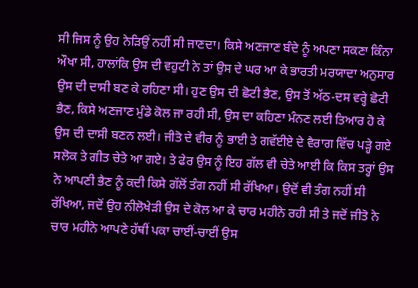ਸੀ ਜਿਸ ਨੂੰ ਉਹ ਨੇੜਿਉਂ ਨਹੀਂ ਸੀ ਜਾਣਦਾ। ਕਿਸੇ ਅਣਜਾਣ ਬੰਦੇ ਨੂੰ ਅਪਣਾ ਸਕਣਾ ਕਿੰਨਾ ਔਖਾ ਸੀ, ਹਾਲਾਂਕਿ ਉਸ ਦੀ ਵਹੁਟੀ ਨੇ ਤਾਂ ਉਸ ਦੇ ਘਰ ਆ ਕੇ ਭਾਰਤੀ ਮਰਯਾਦਾ ਅਨੁਸਾਰ ਉਸ ਦੀ ਦਾਸੀ ਬਣ ਕੇ ਰਹਿਣਾ ਸੀ। ਹੁਣ ਉਸ ਦੀ ਛੋਟੀ ਭੈਣ, ਉਸ ਤੋਂ ਅੱਠ-ਦਸ ਵਰ੍ਹੇ ਛੋਟੀ ਭੈਣ, ਕਿਸੇ ਅਣਜਾਣ ਮੁੰਡੇ ਕੋਲ ਜਾ ਰਹੀ ਸੀ, ਉਸ ਦਾ ਕਹਿਣਾ ਮੰਨਣ ਲਈ ਤਿਆਰ ਹੋ ਕੇ ਉਸ ਦੀ ਦਾਸੀ ਬਣਨ ਲਈ। ਜੀਤੋ ਦੇ ਵੀਰ ਨੂੰ ਭਾਈ ਤੇ ਗਵੱਈਏ ਦੇ ਵੈਰਾਗ ਵਿੱਚ ਪੜ੍ਹੇ ਗਏ ਸਲੋਕ ਤੇ ਗੀਤ ਚੇਤੇ ਆ ਗਏ। ਤੇ ਫੇਰ ਉਸ ਨੂੰ ਇਹ ਗੱਲ ਵੀ ਚੇਤੇ ਆਈ ਕਿ ਕਿਸ ਤਰ੍ਹਾਂ ਉਸ ਨੇ ਆਪਣੀ ਭੈਣ ਨੂੰ ਕਦੀ ਕਿਸੇ ਗੱਲੋਂ ਤੰਗ ਨਹੀਂ ਸੀ ਰੱਖਿਆ। ਉਦੋਂ ਵੀ ਤੰਗ ਨਹੀਂ ਸੀ ਰੱਖਿਆ, ਜਦੋਂ ਉਹ ਨੀਲੋਖੇੜੀ ਉਸ ਦੇ ਕੋਲ ਆ ਕੇ ਚਾਰ ਮਹੀਨੇ ਰਹੀ ਸੀ ਤੇ ਜਦੋਂ ਜੀਤੋ ਨੇ ਚਾਰ ਮਹੀਨੇ ਆਪਣੇ ਹੱਥੀਂ ਪਕਾ ਚਾਈਂ-ਚਾਈਂ ਉਸ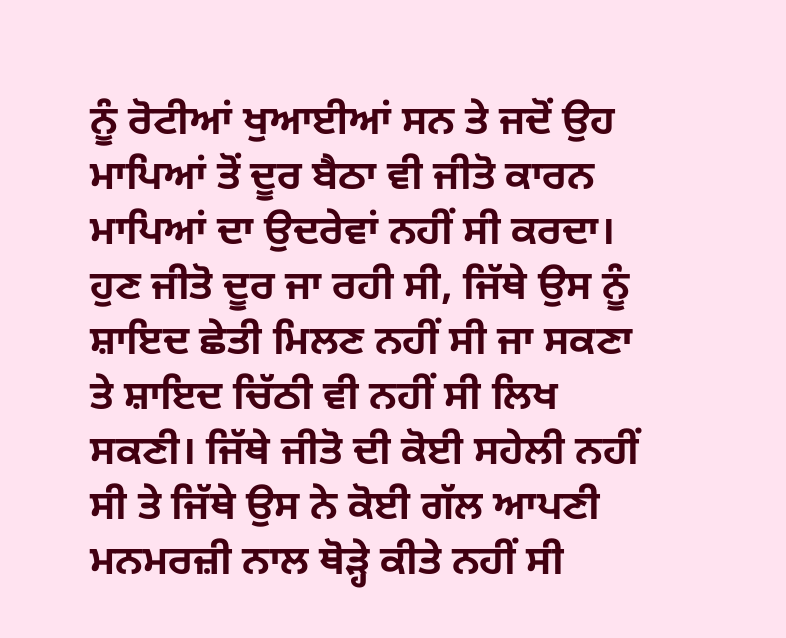ਨੂੰ ਰੋਟੀਆਂ ਖੁਆਈਆਂ ਸਨ ਤੇ ਜਦੋਂ ਉਹ ਮਾਪਿਆਂ ਤੋਂ ਦੂਰ ਬੈਠਾ ਵੀ ਜੀਤੋ ਕਾਰਨ ਮਾਪਿਆਂ ਦਾ ਉਦਰੇਵਾਂ ਨਹੀਂ ਸੀ ਕਰਦਾ। ਹੁਣ ਜੀਤੋ ਦੂਰ ਜਾ ਰਹੀ ਸੀ, ਜਿੱਥੇ ਉਸ ਨੂੰ ਸ਼ਾਇਦ ਛੇਤੀ ਮਿਲਣ ਨਹੀਂ ਸੀ ਜਾ ਸਕਣਾ ਤੇ ਸ਼ਾਇਦ ਚਿੱਠੀ ਵੀ ਨਹੀਂ ਸੀ ਲਿਖ ਸਕਣੀ। ਜਿੱਥੇ ਜੀਤੋ ਦੀ ਕੋਈ ਸਹੇਲੀ ਨਹੀਂ ਸੀ ਤੇ ਜਿੱਥੇ ਉਸ ਨੇ ਕੋਈ ਗੱਲ ਆਪਣੀ ਮਨਮਰਜ਼ੀ ਨਾਲ ਥੋੜ੍ਹੇ ਕੀਤੇ ਨਹੀਂ ਸੀ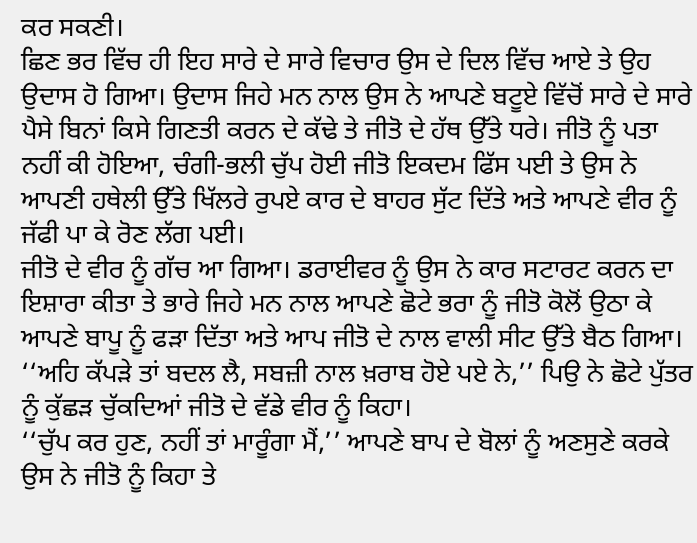ਕਰ ਸਕਣੀ।
ਛਿਣ ਭਰ ਵਿੱਚ ਹੀ ਇਹ ਸਾਰੇ ਦੇ ਸਾਰੇ ਵਿਚਾਰ ਉਸ ਦੇ ਦਿਲ ਵਿੱਚ ਆਏ ਤੇ ਉਹ ਉਦਾਸ ਹੋ ਗਿਆ। ਉਦਾਸ ਜਿਹੇ ਮਨ ਨਾਲ ਉਸ ਨੇ ਆਪਣੇ ਬਟੂਏ ਵਿੱਚੋਂ ਸਾਰੇ ਦੇ ਸਾਰੇ ਪੈਸੇ ਬਿਨਾਂ ਕਿਸੇ ਗਿਣਤੀ ਕਰਨ ਦੇ ਕੱਢੇ ਤੇ ਜੀਤੋ ਦੇ ਹੱਥ ਉੱਤੇ ਧਰੇ। ਜੀਤੋ ਨੂੰ ਪਤਾ ਨਹੀਂ ਕੀ ਹੋਇਆ, ਚੰਗੀ-ਭਲੀ ਚੁੱਪ ਹੋਈ ਜੀਤੋ ਇਕਦਮ ਫਿੱਸ ਪਈ ਤੇ ਉਸ ਨੇ ਆਪਣੀ ਹਥੇਲੀ ਉੱਤੇ ਖਿੱਲਰੇ ਰੁਪਏ ਕਾਰ ਦੇ ਬਾਹਰ ਸੁੱਟ ਦਿੱਤੇ ਅਤੇ ਆਪਣੇ ਵੀਰ ਨੂੰ ਜੱਫੀ ਪਾ ਕੇ ਰੋਣ ਲੱਗ ਪਈ।
ਜੀਤੋ ਦੇ ਵੀਰ ਨੂੰ ਗੱਚ ਆ ਗਿਆ। ਡਰਾਈਵਰ ਨੂੰ ਉਸ ਨੇ ਕਾਰ ਸਟਾਰਟ ਕਰਨ ਦਾ ਇਸ਼ਾਰਾ ਕੀਤਾ ਤੇ ਭਾਰੇ ਜਿਹੇ ਮਨ ਨਾਲ ਆਪਣੇ ਛੋਟੇ ਭਰਾ ਨੂੰ ਜੀਤੋ ਕੋਲੋਂ ਉਠਾ ਕੇ ਆਪਣੇ ਬਾਪੂ ਨੂੰ ਫੜਾ ਦਿੱਤਾ ਅਤੇ ਆਪ ਜੀਤੋ ਦੇ ਨਾਲ ਵਾਲੀ ਸੀਟ ਉੱਤੇ ਬੈਠ ਗਿਆ।
‘‘ਅਹਿ ਕੱਪੜੇ ਤਾਂ ਬਦਲ ਲੈ, ਸਬਜ਼ੀ ਨਾਲ ਖ਼ਰਾਬ ਹੋਏ ਪਏ ਨੇ,’’ ਪਿਉ ਨੇ ਛੋਟੇ ਪੁੱਤਰ ਨੂੰ ਕੁੱਛੜ ਚੁੱਕਦਿਆਂ ਜੀਤੋ ਦੇ ਵੱਡੇ ਵੀਰ ਨੂੰ ਕਿਹਾ।
‘‘ਚੁੱਪ ਕਰ ਹੁਣ, ਨਹੀਂ ਤਾਂ ਮਾਰੂੰਗਾ ਮੈਂ,’’ ਆਪਣੇ ਬਾਪ ਦੇ ਬੋਲਾਂ ਨੂੰ ਅਣਸੁਣੇ ਕਰਕੇ ਉਸ ਨੇ ਜੀਤੋ ਨੂੰ ਕਿਹਾ ਤੇ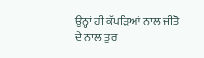ਉਨ੍ਹਾਂ ਹੀ ਕੱਪੜਿਆਂ ਨਾਲ ਜੀਤੋ ਦੇ ਨਾਲ ਤੁਰ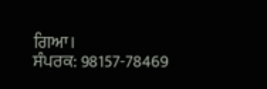ਗਿਆ।
ਸੰਪਰਕ: 98157-78469